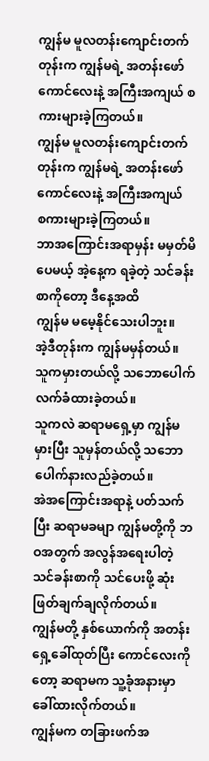ကျွန်မ မူလတန်းကျောင်းတက်တုန်းက ကျွန်မရဲ့ အတန်းဖော်ကောင်လေးနဲ့ အကြီးအကျယ် စကားများခဲ့ကြတယ်။
ကျွန်မ မူလတန်းကျောင်းတက်တုန်းက ကျွန်မရဲ့ အတန်းဖော်ကောင်လေးနဲ့ အကြီးအကျယ်
စကားများခဲ့ကြတယ်။
ဘာအကြောင်းအရာမှန်း မမှတ်မိပေမယ့် အဲ့နေ့က ရခဲ့တဲ့ သင်ခန်းစာကိုတော့ ဒီနေ့အထိ
ကျွန်မ မမေ့နိုင်သေးပါဘူး။
အဲ့ဒီတုန်းက ကျွန်မမှန်တယ်။
သူကမှားတယ်လို့ သဘောပေါက် လက်ခံထားခဲ့တယ်။
သူကလဲ ဆရာမရှေ့မှာ ကျွန်မ မှားပြီး သူမှန်တယ်လို့ သဘောပေါက်နားလည်ခဲ့တယ်။
အဲအကြောင်းအရာနဲ့ ပတ်သက်ပြီး ဆရာမခမျာ ကျွန်မတို့ကို ဘဝအတွက် အလွန်အရေးပါတဲ့
သင်ခန်းစာကို သင်ပေးဖို့ ဆုံးဖြတ်ချက်ချလိုက်တယ်။
ကျွန်မတို့ နှစ်ယောက်ကို အတန်းရှေ့ခေါ်ထုတ်ပြီး ကောင်လေးကိုတော့ ဆရာမက သူ့ခုံအနားမှာ
ခေါ်ထားလိုက်တယ်။
ကျွန်မက တခြားဖက်အ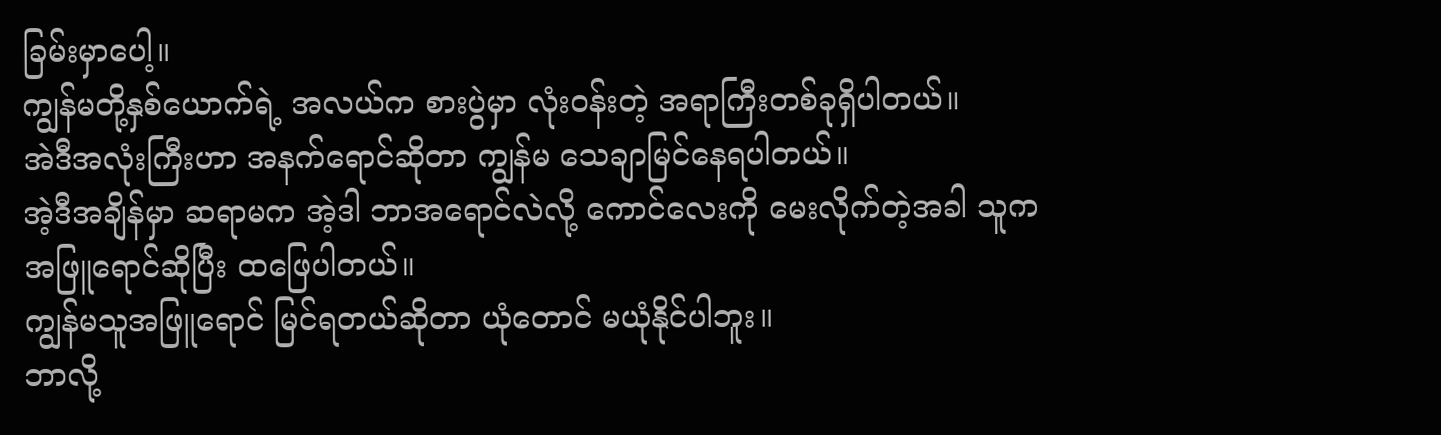ခြမ်းမှာပေါ့။
ကျွန်မတို့နှစ်ယောက်ရဲ့ အလယ်က စားပွဲမှာ လုံးဝန်းတဲ့ အရာကြီးတစ်ခုရှိပါတယ်။
အဲဒီအလုံးကြီးဟာ အနက်ရောင်ဆိုတာ ကျွန်မ သေချာမြင်နေရပါတယ်။
အဲ့ဒီအချိန်မှာ ဆရာမက အဲ့ဒါ ဘာအရောင်လဲလို့ ကောင်လေးကို မေးလိုက်တဲ့အခါ သူက
အဖြူရောင်ဆိုပြီး ထဖြေပါတယ်။
ကျွန်မသူအဖြူရောင် မြင်ရတယ်ဆိုတာ ယုံတောင် မယုံနိုင်ပါဘူး။
ဘာလို့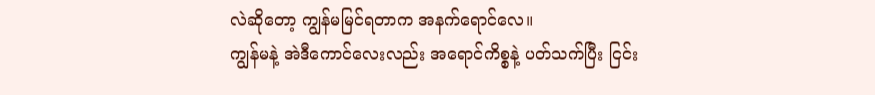လဲဆိုတော့ ကျွန်မမြင်ရတာက အနက်ရောင်လေ။
ကျွန်မနဲ့ အဲဒီကောင်လေးလည်း အရောင်ကိစ္စနဲ့ ပတ်သက်ပြီး ငြင်း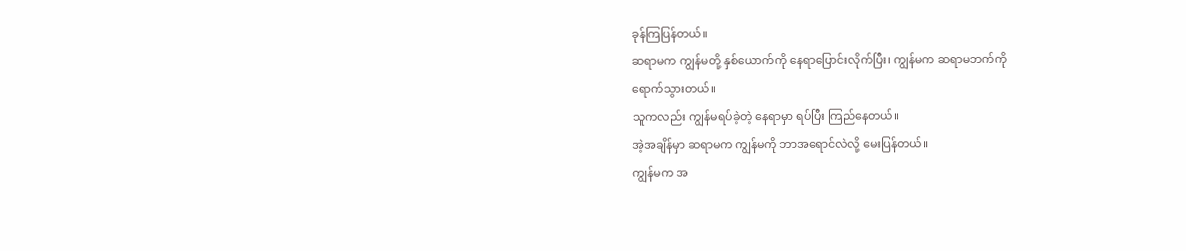ခုန်ကြပြန်တယ်။
ဆရာမက ကျွန်မတို့ နှစ်ယောက်ကို နေရာပြောင်းလိုက်ပြီး၊ ကျွန်မက ဆရာမဘက်ကို
ရောက်သွားတယ်။
သူကလည်း ကျွန်မရပ်ခဲ့တဲ့ နေရာမှာ ရပ်ပြီး ကြည်နေတယ်။
အဲ့အချိန်မှာ ဆရာမက ကျွန်မကို ဘာအရောင်လဲလို့ မေးပြန်တယ်။
ကျွန်မက အ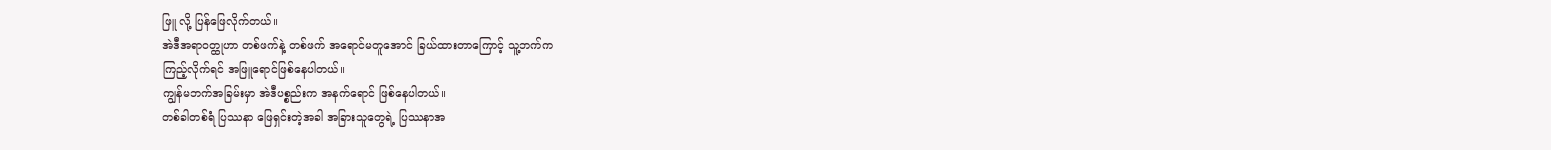ဖြူ လို့ ပြန်ဖြေလိုက်တယ်။
အဲဒီအရာဝတ္ထုဟာ တစ်ဖက်နဲ့ တစ်ဖက် အရောင်မတူအောင် ခြယ်ထားတာကြောင့် သူ့ဘက်က
ကြည့်လိုက်ရင် အဖြူရောင်ဖြစ်နေပါတယ်။
ကျွန်မဘက်အခြမ်းမှာ အဲဒီပစ္စည်းက အနက်ရောင် ဖြစ်နေပါတယ်။
တစ်ခါတစ်ရံ ပြဿနာ ဖြေရှင်းတဲ့အခါ အခြားသူတွေရဲ့ ပြဿနာအ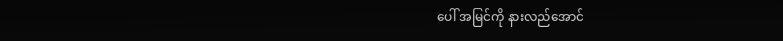ပေါ် အမြင်ကို နားလည်အောင်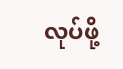လုပ်ဖို့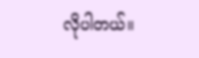လိုပါတယ်။